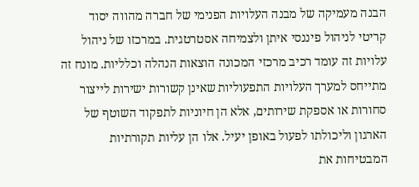הבנה מעמיקה של מבנה העלויות הפנימי של חברה מהווה יסוד קריטי לניהול פיננסי איתן ולצמיחה אסטרטגית. במרכזו של ניהול עלויות זה עומד רכיב מרכזי המכונה הוצאות הנהלה וכלליות. מונח זה מתייחס למערך העלויות התפעוליות שאינן קשורות ישירות לייצור סחורות או אספקת שירותים, אלא הן חיוניות לתפקוד השוטף של הארגון וליכולתו לפעול באופן יעיל. אלו הן עליות תקורתיות המבטיחות את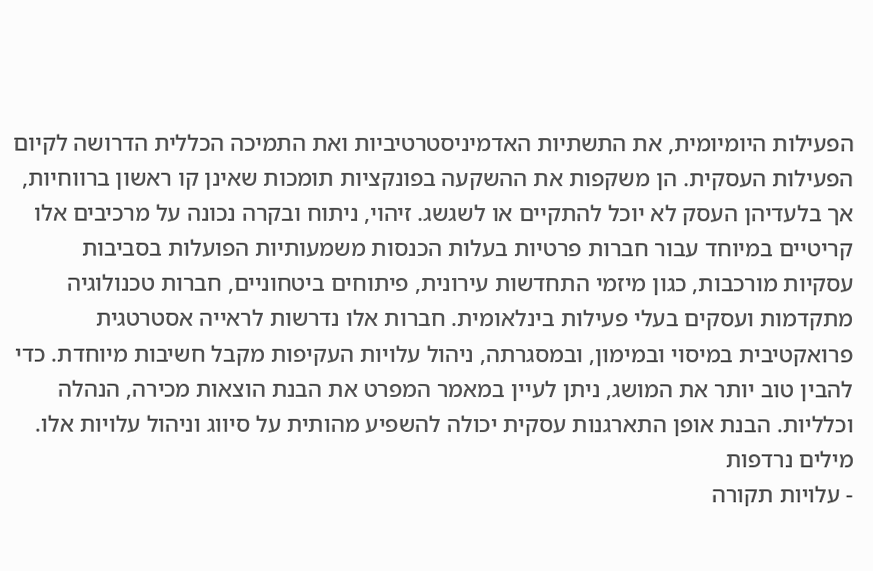הפעילות היומיומית, את התשתיות האדמיניסטרטיביות ואת התמיכה הכללית הדרושה לקיום הפעילות העסקית. הן משקפות את ההשקעה בפונקציות תומכות שאינן קו ראשון ברווחיות, אך בלעדיהן העסק לא יוכל להתקיים או לשגשג. זיהוי, ניתוח ובקרה נכונה על מרכיבים אלו קריטיים במיוחד עבור חברות פרטיות בעלות הכנסות משמעותיות הפועלות בסביבות עסקיות מורכבות, כגון מיזמי התחדשות עירונית, פיתוחים ביטחוניים, חברות טכנולוגיה מתקדמות ועסקים בעלי פעילות בינלאומית. חברות אלו נדרשות לראייה אסטרטגית פרואקטיבית במיסוי ובמימון, ובמסגרתה, ניהול עלויות העקיפות מקבל חשיבות מיוחדת. כדי להבין טוב יותר את המושג, ניתן לעיין במאמר המפרט את הבנת הוצאות מכירה, הנהלה וכלליות. הבנת אופן התארגנות עסקית יכולה להשפיע מהותית על סיווג וניהול עלויות אלו.
מילים נרדפות
- עלויות תקורה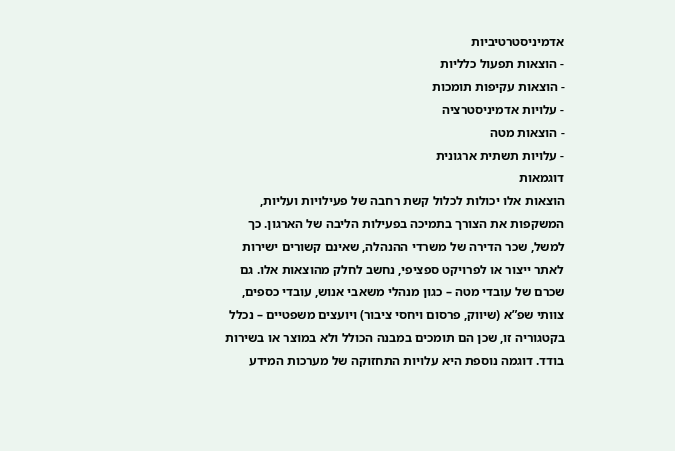אדמיניסטרטיביות
- הוצאות תפעול כלליות
- הוצאות עקיפות תומכות
- עלויות אדמיניסטרציה
- הוצאות מטה
- עלויות תשתית ארגונית
דוגמאות
הוצאות אלו יכולות לכלול קשת רחבה של פעילויות ועליות, המשקפות את הצורך בתמיכה בפעילות הליבה של הארגון. כך למשל, שכר הדירה של משרדי ההנהלה, שאינם קשורים ישירות לאתר ייצור או לפרויקט ספציפי, נחשב לחלק מהוצאות אלו. גם שכרם של עובדי מטה – כגון מנהלי משאבי אנוש, עובדי כספים, צוותי שפ”א (שיווק, פרסום ויחסי ציבור) ויועצים משפטיים – נכלל בקטגוריה זו, שכן הם תומכים במבנה הכולל ולא במוצר או בשירות בודד. דוגמה נוספת היא עלויות התחזוקה של מערכות המידע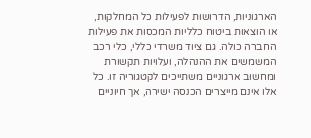הארגוניות, הדרושות לפעילות כל המחלקות, או הוצאות ביטוח כלליות המכסות את פעילות החברה כולה. גם ציוד משרדי כללי, כלי רכב המשמשים את ההנהלה, ועלויות תקשורת ומחשוב ארגוניים משתייכים לקטגוריה זו. כל אלו אינם מייצרים הכנסה ישירה, אך חיוניים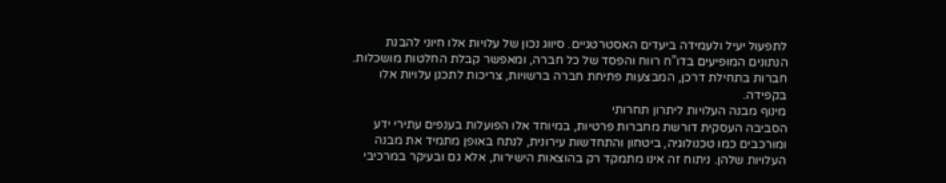לתפעול יעיל ולעמידה ביעדים האסטרטגיים. סיווג נכון של עלויות אלו חיוני להבנת הנתונים המופיעים בדו”ח רווח והפסד של כל חברה, ומאפשר קבלת החלטות מושכלות. חברות בתחילת דרכן, המבצעות פתיחת חברה ברשויות, צריכות לתכנן עלויות אלו בקפידה.
מינוף מבנה העלויות ליתרון תחרותי
הסביבה העסקית דורשת מחברות פרטיות, במיוחד אלו הפועלות בענפים עתירי ידע ומורכבים כמו טכנולוגיה, ביטחון והתחדשות עירונית, לנתח באופן מתמיד את מבנה העלויות שלהן. ניתוח זה אינו מתמקד רק בהוצאות הישירות, אלא גם ובעיקר במרכיבי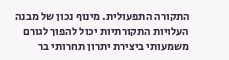התקורה התפעולית. מינוף נכון של מבנה העלויות התקורתיות יכול להפוך לגורם משמעותי ביצירת יתרון תחרותי בר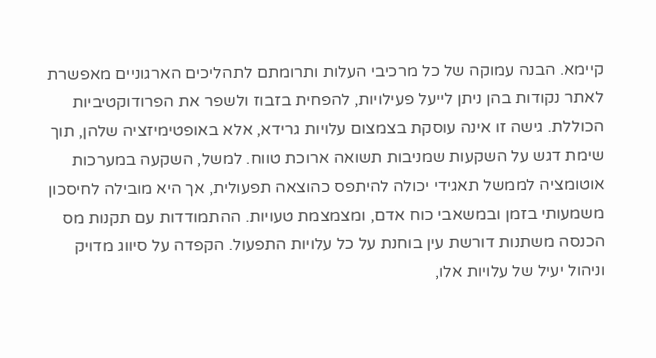קיימא. הבנה עמוקה של כל מרכיבי העלות ותרומתם לתהליכים הארגוניים מאפשרת לאתר נקודות בהן ניתן לייעל פעילויות, להפחית בזבוז ולשפר את הפרודוקטיביות הכוללת. גישה זו אינה עוסקת בצמצום עלויות גרידא, אלא באופטימיזציה שלהן, תוך שימת דגש על השקעות שמניבות תשואה ארוכת טווח. למשל, השקעה במערכות אוטומציה לממשל תאגידי יכולה להיתפס כהוצאה תפעולית, אך היא מובילה לחיסכון משמעותי בזמן ובמשאבי כוח אדם, ומצמצמת טעויות. ההתמודדות עם תקנות מס הכנסה משתנות דורשת עין בוחנת על כל עלויות התפעול. הקפדה על סיווג מדויק וניהול יעיל של עלויות אלו,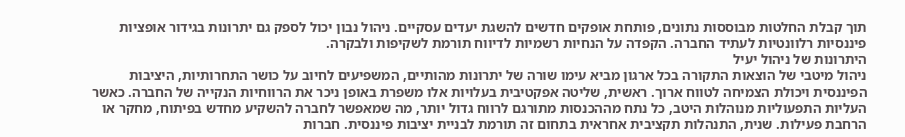תוך קבלת החלטות מבוססות נתונים, פותחת אופקים חדשים להשגת יעדים עסקיים. ניהול נבון יכול לספק גם יתרונות בגידור אופציות פיננסיות רלוונטיות לעתיד החברה. הקפדה על הנחיות רשמיות לדיווח תורמת לשקיפות ולבקרה.
היתרונות של ניהול יעיל
ניהול מיטבי של הוצאות התקורה בכל ארגון מביא עימו שורה של יתרונות מהותיים, המשפיעים לחיוב על כושר התחרותיות, היציבות הפיננסית ויכולת הצמיחה לטווח ארוך. ראשית, שליטה אפקטיבית בעלויות אלו משפרת באופן ניכר את הרווחיות הנקייה של החברה. כאשר העליות התפעוליות מנוהלות היטב, כל נתח מההכנסות מתורגם לרווח גדול יותר, מה שמאפשר לחברה להשקיע מחדש בפיתוח, מחקר או הרחבת פעילות. שנית, התנהלות תקציבית אחראית בתחום זה תורמת לבניית יציבות פיננסית. חברות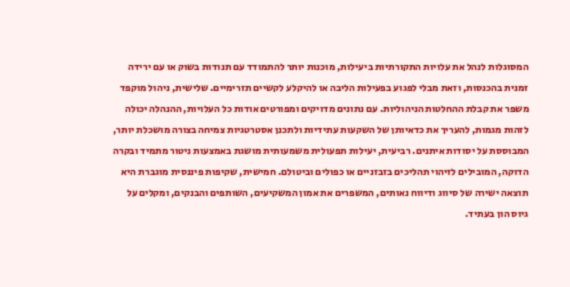המסוגלות לנהל את עלויות התקורתיות ביעילות, מוכנות יותר להתמודד עם תנודות בשוק או עם ירידה זמנית בהכנסות, וזאת מבלי לפגוע בפעילות הליבה או להיקלע לקשיים תזרימיים. שלישית, ניהול מוקפד משפר את קבלת ההחלטות הניהוליות. עם נתונים מדויקים ומפורטים אודות כל העלויות, ההנהלה יכולה לזהות מגמות, להעריך את כדאיותן של השקעות עתידיות ולתכנן אסטרטגיות צמיחה בצורה מושכלת יותר, המבוססת על יסודות איתנים. רביעית, יעילות תפעולית משמעותית מושגת באמצעות ניטור מתמיד ובקרה הדוקה, המובילים לזיהוי תהליכים בזבזניים או כפולים וביטולם. חמישית, שקיפות פיננסית מוגברת היא תוצאה ישירה של סיווג ודיווח נאותים, המשפרים את אמון המשקיעים, השותפים והבנקים, ומקלים על גיוס הון בעתיד.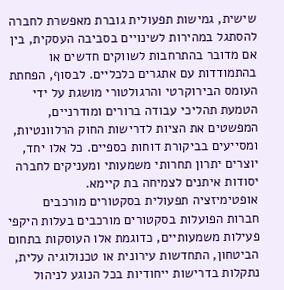שישית, גמישות תפעולית גוברת מאפשרת לחברה להסתגל במהירות לשינויים בסביבה העסקית, בין אם מדובר בהתרחבות לשווקים חדשים או בהתמודדות עם אתגרים כלכליים. לבסוף, הפחתת העומס הבירוקרטי והרגולטורי מושגת על ידי הטמעת תהליכי עבודה ברורים ומודרניים, המפשטים את הציות לדרישות החוק הרלוונטיות, ומסייעים בביקורת דוחות כספיים. כל אלו יחד, יוצרים יתרון תחרותי משמעותי ומעניקים לחברה יסודות איתנים לצמיחה בת קיימא.
אופטימיזציה תפעולית בסקטורים מורכבים
חברות הפועלות בסקטורים מורכבים בעלות היקפי פעילות משמעותיים, כדוגמת אלו העוסקות בתחום הביטחון, התחדשות עירונית או טכנולוגיה עלית, נתקלות בדרישות ייחודיות בכל הנוגע לניהול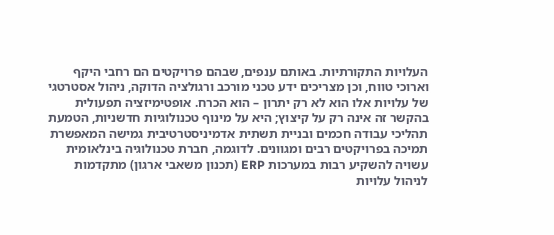העלויות התקורתיות. באותם ענפים, שבהם פרויקטים הם רחבי היקף וארוכי טווח, וכן מצריכים ידע טכני מורכב ורגולציה הדוקה, ניהול אסטרטגי של עלויות אלו הוא לא רק יתרון – הוא הכרח. אופטימיזציה תפעולית בהקשר זה אינה רק על קיצוץ; היא על מינוף טכנולוגיות חדשניות, הטמעת תהליכי עבודה חכמים ובניית תשתית אדמיניסטרטיבית גמישה המאפשרת תמיכה בפרויקטים רבים ומגוונים. לדוגמה, חברת טכנולוגיה בינלאומית עשויה להשקיע רבות במערכות ERP (תכנון משאבי ארגון) מתקדמות לניהול עלויות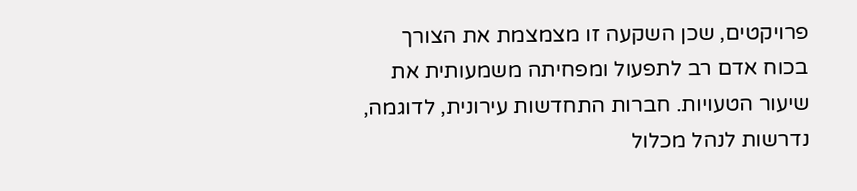פרויקטים, שכן השקעה זו מצמצמת את הצורך בכוח אדם רב לתפעול ומפחיתה משמעותית את שיעור הטעויות. חברות התחדשות עירונית, לדוגמה, נדרשות לנהל מכלול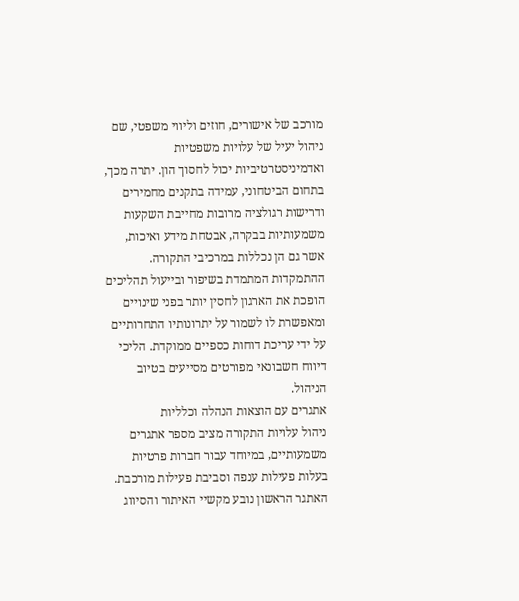מורכב של אישורים, חוזים וליווי משפטי, שם ניהול יעיל של עלויות משפטיות ואדמיניסטרטיביות יכול לחסוך הון. יתרה מכך, בתחום הביטחוני, עמידה בתקנים מחמירים ודרישות רגולציה מרובות מחייבת השקעות משמעותיות בבקרה, אבטחת מידע ואיכות, אשר גם הן נכללות במרכיבי התקורה. ההתמקדות המתמדת בשיפור ובייעול תהליכים הופכת את הארגון לחסין יותר בפני שינויים ומאפשרת לו לשמור על יתרונותיו התחרותיים על ידי עריכת דוחות כספיים ממוקדת. הליכי דיווח חשבונאי מפורטים מסייעים בטיוב הניהול.
אתגרים עם הוצאות הנהלה וכלליות
ניהול עלויות התקורה מציב מספר אתגרים משמעותיים, במיוחד עבור חברות פרטיות בעלות פעילות ענפה וסביבת פעילות מורכבת. האתגר הראשון נובע מקשיי האיתור והסיווג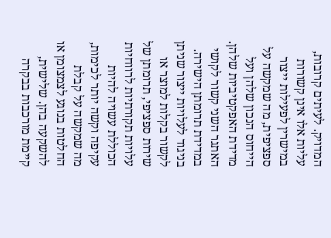המדויק. לעיתים קרובות, עליות אלו אינן קשורות במישרין לפעילות ייצור ספציפית, מה שמקשה על הייחוס הנכון שלהן ועל מדידת האפקטיביות שלהן. האתגר השני קשור לקושי במדידת תרומתן הישירה. בניגוד לעלויות ייצור שניתן לקשור בקלות למוצר או שירות ספציפי, תרומתן של עלויות תקורתיות לרווחיות הכוללת עשויה להיות עקיפה וקשה יותר לכימות, מה שמקשה על קבלת החלטות בנוגע לצמצומן או להשקעה בהן. שלישית, קיימת מורכבות בבקרה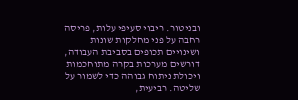ובניטור. ריבוי סעיפי עלות, פריסה רחבה על פני מחלקות שונות ושינויים תכופים בסביבת העבודה, דורשים מערכות בקרה מתוחכמות ויכולת ניתוח גבוהה כדי לשמור על שליטה. רביעית,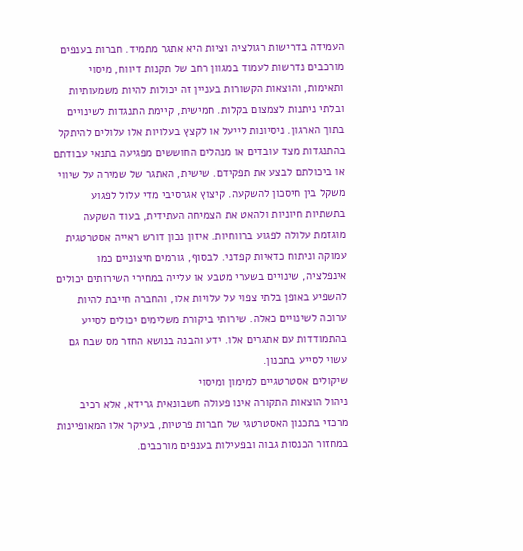העמידה בדרישות רגולציה וציות היא אתגר מתמיד. חברות בענפים מורכבים נדרשות לעמוד במגוון רחב של תקנות דיווח, מיסוי ותאימות, והוצאות הקשורות בעניין זה יכולות להיות משמעותיות ובלתי ניתנות לצמצום בקלות. חמישית, קיימת התנגדות לשינויים בתוך הארגון. ניסיונות לייעל או לקצץ בעלויות אלו עלולים להיתקל בהתנגדות מצד עובדים או מנהלים החוששים מפגיעה בתנאי עבודתם או ביכולתם לבצע את תפקידם. שישית, האתגר של שמירה על שיווי משקל בין חיסכון להשקעה. קיצוץ אגרסיבי מדי עלול לפגוע בתשתיות חיוניות ולהאט את הצמיחה העתידית, בעוד השקעה מוגזמת עלולה לפגוע ברווחיות. איזון נכון דורש ראייה אסטרטגית עמוקה וניתוח כדאיות קפדני. לבסוף, גורמים חיצוניים כמו אינפלציה, שינויים בשערי מטבע או עלייה במחירי השירותים יכולים להשפיע באופן בלתי צפוי על עלויות אלו, והחברה חייבת להיות ערוכה לשינויים כאלה. שירותי ביקורת משלימים יכולים לסייע בהתמודדות עם אתגרים אלו. ידע והבנה בנושא החזר מס שבח גם עשוי לסייע בתכנון.
שיקולים אסטרטגיים למימון ומיסוי
ניהול הוצאות התקורה אינו פעולה חשבונאית גרידא, אלא רכיב מרכזי בתכנון האסטרטגי של חברות פרטיות, בעיקר אלו המאופיינות במחזור הכנסות גבוה ובפעילות בענפים מורכבים.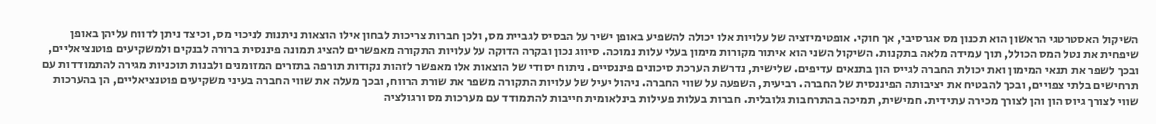השיקול האסטרטגי הראשון הוא תכנון מס אגרסיבי, אך חוקי. אופטימיזציה של עלויות אלו יכולה להשפיע באופן ישיר על הבסיס לגביית מס, ולכן חברות צריכות לבחון אילו הוצאות ניתנות לניכוי מס, וכיצד ניתן לדווח עליהן באופן שיפחית את נטל המס הכולל, תוך עמידה מלאה בתקנות. השיקול השני הוא איתור מקורות מימון בעלי עלות נמוכה. סיווג נכון ובקרה הדוקה על עלויות התקורה מאפשרים להציג תמונה פיננסית ברורה לבנקים ולמשקיעים פוטנציאליים, ובכך לשפר את תנאי המימון ואת יכולת החברה לגייס הון בתנאים עדיפים. שלישית, נדרשת הערכת סיכונים פיננסיים. ניתוח יסודי של הוצאות אלו מאפשר לזהות נקודות תורפה בתזרים המזומנים ולבנות תוכניות מגירה להתמודדות עם תרחישים בלתי צפויים, ובכך להבטיח את יציבותה הפיננסית של החברה. רביעית, השפעה על שווי החברה. ניהול יעיל של עלויות התקורה משפר את שורת הרווח, ובכך מעלה את שווי החברה בעיני משקיעים פוטנציאליים, הן בהערכות שווי לצורך גיוס הון והן לצורך מכירה עתידית. חמישית, תמיכה בהתרחבות גלובלית. חברות בעלות פעילות בינלאומית חייבות להתמודד עם מערכות מס ורגולציה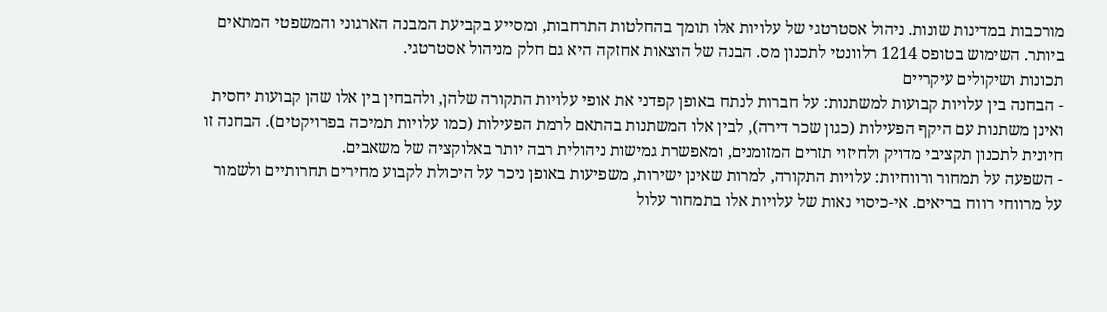מורכבות במדינות שונות. ניהול אסטרטגי של עלויות אלו תומך בהחלטות התרחבות, ומסייע בקביעת המבנה הארגוני והמשפטי המתאים ביותר. השימוש בטופס 1214 רלוונטי לתכנון מס. הבנה של הוצאות אחזקה היא גם חלק מניהול אסטרטגי.
תכונות ושיקולים עיקריים
- הבחנה בין עלויות קבועות למשתנות: על חברות לנתח באופן קפדני את אופי עלויות התקורה שלהן, ולהבחין בין אלו שהן קבועות יחסית ואינן משתנות עם היקף הפעילות (כגון שכר דירה), לבין אלו המשתנות בהתאם לרמת הפעילות (כמו עלויות תמיכה בפרויקטים). הבחנה זו חיונית לתכנון תקציבי מדויק ולחיזוי תזרים המזומנים, ומאפשרת גמישות ניהולית רבה יותר באלוקציה של משאבים.
- השפעה על תמחור ורווחיות: עלויות התקורה, למרות שאינן ישירות, משפיעות באופן ניכר על היכולת לקבוע מחירים תחרותיים ולשמור על מרווחי רווח בריאים. אי-כיסוי נאות של עלויות אלו בתמחור עלול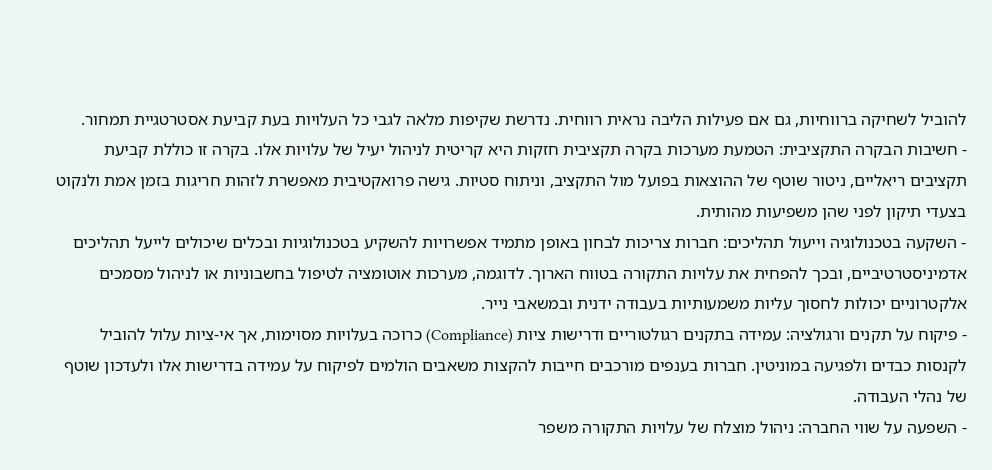להוביל לשחיקה ברווחיות, גם אם פעילות הליבה נראית רווחית. נדרשת שקיפות מלאה לגבי כל העלויות בעת קביעת אסטרטגיית תמחור.
- חשיבות הבקרה התקציבית: הטמעת מערכות בקרה תקציבית חזקות היא קריטית לניהול יעיל של עלויות אלו. בקרה זו כוללת קביעת תקציבים ריאליים, ניטור שוטף של ההוצאות בפועל מול התקציב, וניתוח סטיות. גישה פרואקטיבית מאפשרת לזהות חריגות בזמן אמת ולנקוט בצעדי תיקון לפני שהן משפיעות מהותית.
- השקעה בטכנולוגיה וייעול תהליכים: חברות צריכות לבחון באופן מתמיד אפשרויות להשקיע בטכנולוגיות ובכלים שיכולים לייעל תהליכים אדמיניסטרטיביים, ובכך להפחית את עלויות התקורה בטווח הארוך. לדוגמה, מערכות אוטומציה לטיפול בחשבוניות או לניהול מסמכים אלקטרוניים יכולות לחסוך עליות משמעותיות בעבודה ידנית ובמשאבי נייר.
- פיקוח על תקנים ורגולציה: עמידה בתקנים רגולטוריים ודרישות ציות (Compliance) כרוכה בעלויות מסוימות, אך אי-ציות עלול להוביל לקנסות כבדים ולפגיעה במוניטין. חברות בענפים מורכבים חייבות להקצות משאבים הולמים לפיקוח על עמידה בדרישות אלו ולעדכון שוטף של נהלי העבודה.
- השפעה על שווי החברה: ניהול מוצלח של עלויות התקורה משפר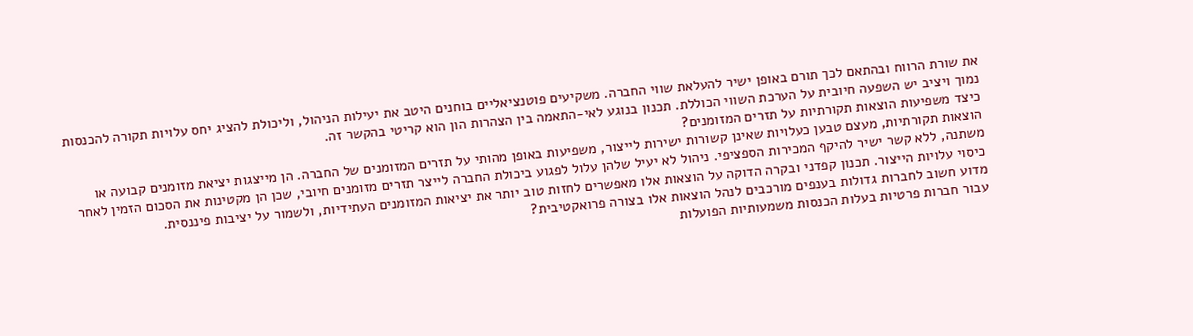את שורת הרווח ובהתאם לכך תורם באופן ישיר להעלאת שווי החברה. משקיעים פוטנציאליים בוחנים היטב את יעילות הניהול, וליכולת להציג יחס עלויות תקורה להכנסות נמוך ויציב יש השפעה חיובית על הערכת השווי הכוללת. תכנון בנוגע לאי-התאמה בין הצהרות הון הוא קריטי בהקשר זה.
כיצד משפיעות הוצאות תקורתיות על תזרים המזומנים?
הוצאות תקורתיות, מעצם טבען כעלויות שאינן קשורות ישירות לייצור, משפיעות באופן מהותי על תזרים המזומנים של החברה. הן מייצגות יציאת מזומנים קבועה או משתנה, ללא קשר ישיר להיקף המכירות הספציפי. ניהול לא יעיל שלהן עלול לפגוע ביכולת החברה לייצר תזרים מזומנים חיובי, שכן הן מקטינות את הסכום הזמין לאחר כיסוי עלויות הייצור. תכנון קפדני ובקרה הדוקה על הוצאות אלו מאפשרים לחזות טוב יותר את יציאות המזומנים העתידיות, ולשמור על יציבות פיננסית.
מדוע חשוב לחברות גדולות בענפים מורכבים לנהל הוצאות אלו בצורה פרואקטיבית?
עבור חברות פרטיות בעלות הכנסות משמעותיות הפועלות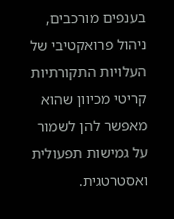בענפים מורכבים, ניהול פרואקטיבי של העלויות התקורתיות קריטי מכיוון שהוא מאפשר להן לשמור על גמישות תפעולית ואסטרטגית.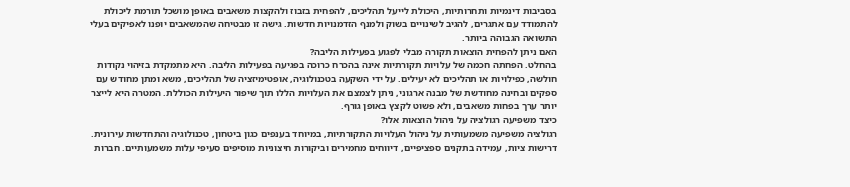בסביבות דינמיות ותחרותיות, היכולת לייעל תהליכים, להפחית בזבוז ולהקצות משאבים באופן מושכל תורמת ליכולת להתמודד עם אתגרים, להגיב לשינויים בשוק ולמנף הזדמנויות חדשות. גישה זו מבטיחה שהמשאבים יופנו לאפיקים בעלי התשואה הגבוהה ביותר.
האם ניתן להפחית הוצאות תקורה מבלי לפגוע בפעילות הליבה?
בהחלט. הפחתה חכמה של עלויות תקורתיות אינה בהכרח כרוכה בפגיעה בפעילות הליבה. היא מתמקדת בזיהוי נקודות חולשה, כפילויות או תהליכים לא יעילים. על ידי השקעה בטכנולוגיה, אופטימיזציה של תהליכים, משא ומתן מחודש עם ספקים ובחינה מחודשת של מבנה ארגוני, ניתן לצמצם את העלויות הללו תוך שיפור היעילות הכוללת. המטרה היא לייצר יותר ערך בפחות משאבים, ולא פשוט לקצץ באופן גורף.
כיצד משפיעה רגולציה על ניהול הוצאות אלו?
רגולציה משפיעה משמעותית על ניהול העלויות התקורתיות, במיוחד בענפים כגון ביטחון, טכנולוגיה והתחדשות עירונית. דרישות ציות, עמידה בתקנים ספציפיים, דיווחים מחמירים וביקורות חיצוניות מוסיפים סעיפי עלות משמעותיים. חברות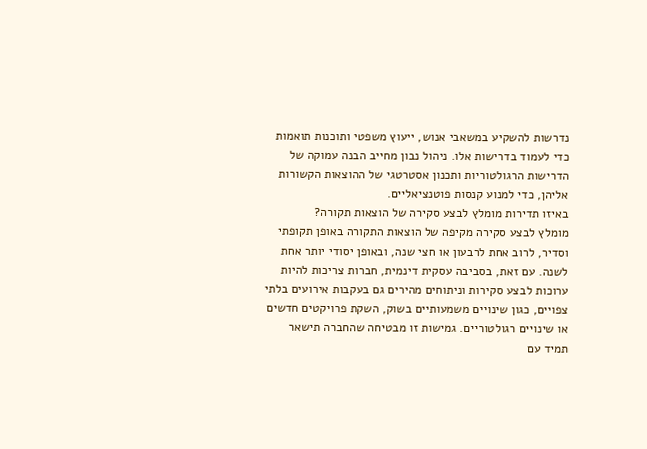נדרשות להשקיע במשאבי אנוש, ייעוץ משפטי ותוכנות תואמות כדי לעמוד בדרישות אלו. ניהול נבון מחייב הבנה עמוקה של הדרישות הרגולטוריות ותכנון אסטרטגי של ההוצאות הקשורות אליהן, כדי למנוע קנסות פוטנציאליים.
באיזו תדירות מומלץ לבצע סקירה של הוצאות תקורה?
מומלץ לבצע סקירה מקיפה של הוצאות התקורה באופן תקופתי וסדיר, לרוב אחת לרבעון או חצי שנה, ובאופן יסודי יותר אחת לשנה. עם זאת, בסביבה עסקית דינמית, חברות צריכות להיות ערוכות לבצע סקירות וניתוחים מהירים גם בעקבות אירועים בלתי צפויים, כגון שינויים משמעותיים בשוק, השקת פרויקטים חדשים או שינויים רגולטוריים. גמישות זו מבטיחה שהחברה תישאר תמיד עם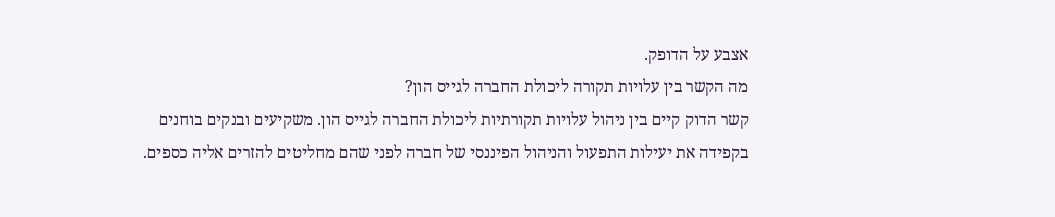אצבע על הדופק.
מה הקשר בין עלויות תקורה ליכולת החברה לגייס הון?
קשר הדוק קיים בין ניהול עלויות תקורתיות ליכולת החברה לגייס הון. משקיעים ובנקים בוחנים בקפידה את יעילות התפעול והניהול הפיננסי של חברה לפני שהם מחליטים להזרים אליה כספים.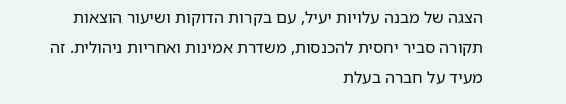הצגה של מבנה עלויות יעיל, עם בקרות הדוקות ושיעור הוצאות תקורה סביר יחסית להכנסות, משדרת אמינות ואחריות ניהולית. זה מעיד על חברה בעלת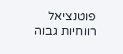פוטנציאל רווחיות גבוה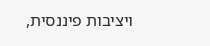ויציבות פיננסית,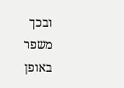ובכך משפר באופן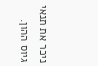ניכר את תנאי גיוס ההון.